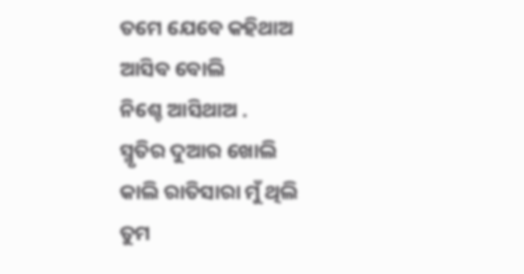ତମେ ଯେବେ କହିଥାଅ
ଆସିବ ବୋଲି
ନିଶ୍ଚେ ଆସିଥାଅ .
ସ୍ମୃତିର ଦୁଆର ଖୋଲି
କାଲି ରାତିସାରା ମୁଁ ଥିଲି
ତୁମ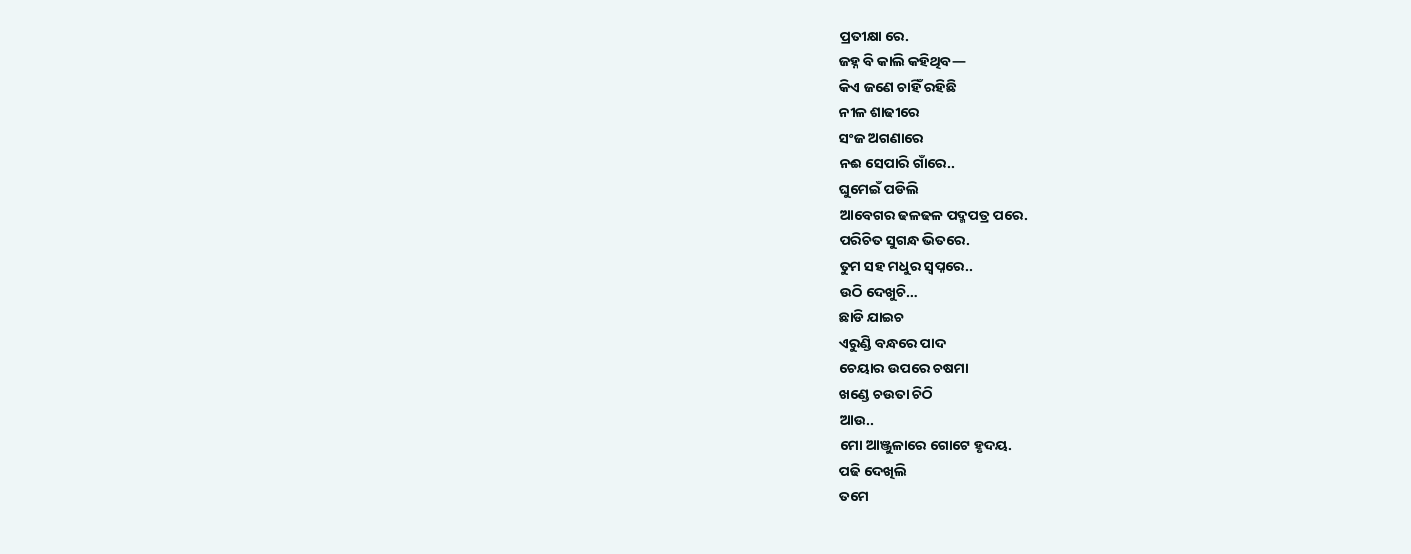ପ୍ରତୀକ୍ଷା ରେ.
ଜହ୍ନ ବି କାଲି କହିଥିବ—
କିଏ ଜଣେ ଚାହିଁ ରହିଛି
ନୀଳ ଶାଢୀରେ
ସଂଜ ଅଗଣାରେ
ନଈ ସେପାରି ଗାଁରେ..
ଘୁମେଇଁ ପଡିଲି
ଆବେଗର ଢଳଢଳ ପଦ୍ମପତ୍ର ପରେ.
ପରିଚିତ ସୁଗନ୍ଧ ଭିତରେ.
ତୁମ ସହ ମଧୁର ସ୍ୱପ୍ନରେ..
ଉଠି ଦେଖୁଚି…
ଛାଡି ଯାଇଚ
ଏରୁଣ୍ଡି ବନ୍ଧରେ ପାଦ
ଚେୟାର ଉପରେ ଚଷମା
ଖଣ୍ଡେ ଚଉତା ଚିଠି
ଆଉ..
ମୋ ଆଞ୍ଜୁଳାରେ ଗୋଟେ ହୃଦୟ.
ପଢି ଦେଖିଲି
ତମେ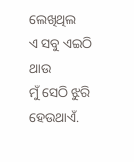ଲେଖିଥିଲ
ଏ ସବୁ ଏଇଠି ଥାଉ
ମୁଁ ସେଠି ଝୁରି ହେଉଥାଏଁ.